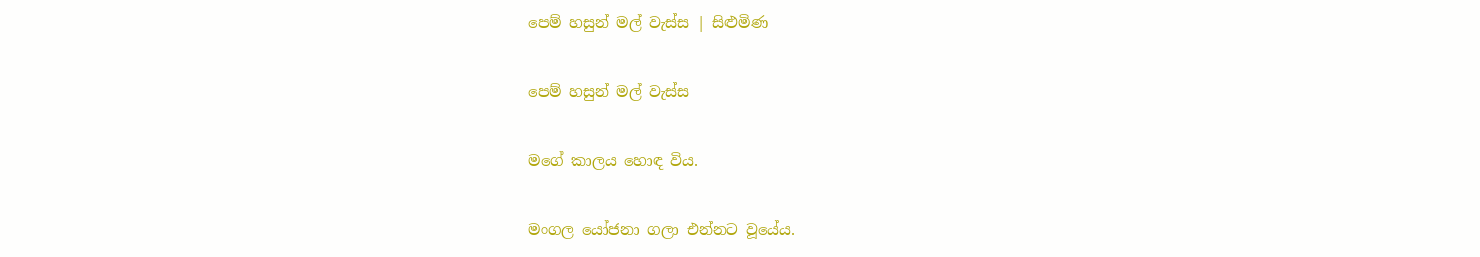පෙම් හසුන් මල් වැස්ස | සිළුමිණ

පෙම් හසුන් මල් වැස්ස

මගේ කාලය හොඳ විය.

මංගල යෝජනා ගලා එන්නට වූයේය.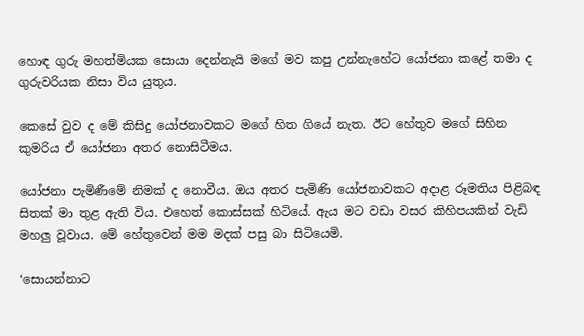හොඳ ගුරු මහත්මියක සොයා දෙන්නැයි මගේ මව කපු උන්නැහේට යෝජනා කළේ තමා ද ගුරුවරියක නිසා විය යුතුය.

කෙසේ වුව ද මේ කිසිදු යෝජනාවකට මගේ හිත ගියේ නැත. ඊට හේතුව මගේ සිහින කුමරිය ඒ යෝජනා අතර නොසිටීමය.

යෝජනා පැමි‍ණීමේ නිමක් ද නොවීය. ඔය අතර පැමිණි යෝජනාවකට අදාළ රූමතිය පිළිබඳ සිතක් මා තුළ ඇති විය. එහෙත් කොස්සක් හිටියේ. ඇය මට වඩා වසර කිහිපයකින් වැඩි මහලු වූවාය. මේ හේතුවෙන් මම මදක් පසු බා සිටියෙමි.

‘සොයන්නාට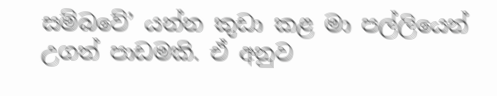සම්බවේ’ යන්න කුඩා කළ මා පල්ලියෙන් උගත් පාඩමකි. ඒ අනුව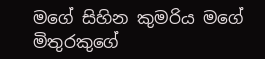මගේ සිහින කුමරිය මගේ මිතුරකු‍ගේ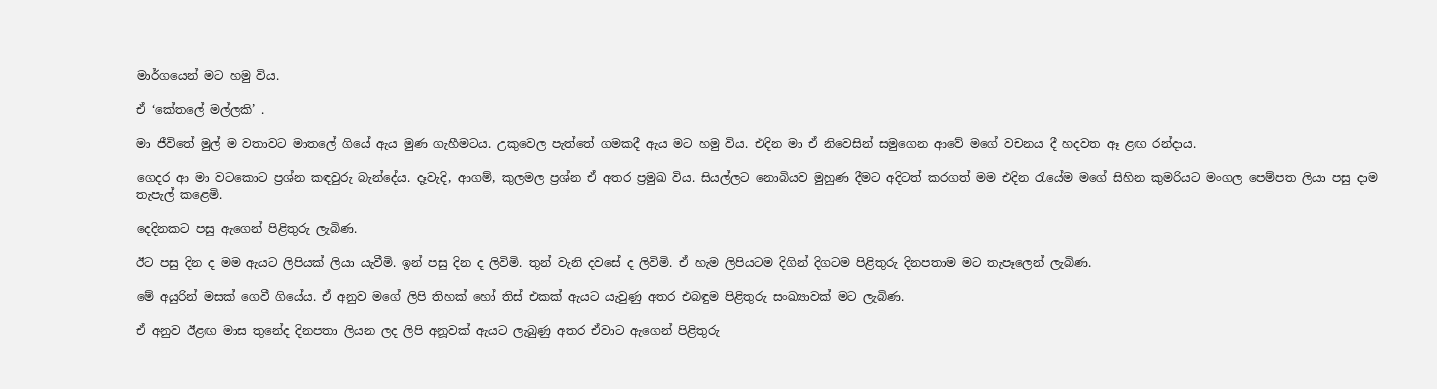මාර්ගයෙන් මට හමු විය.

ඒ ‘කේතලේ මල්ලකි’ .

මා ජීවිතේ මුල් ම වතාවට මාතලේ ගියේ ඇය මුණ ගැහීමටය. උකුවෙල පැත්තේ ගමකදී ඇය මට හමු විය. එදින මා ඒ නිවෙසින් සමුගෙන ආවේ මගේ වචනය දී හදවත ඈ ළඟ රන්දාය.

ගෙදර ආ මා වටකොට ප්‍රශ්න කඳවුරු බැන්දේය. දෑවැදි, ආගම්, කුලමල ප්‍රශ්න ඒ අතර ප්‍රමුඛ විය. සියල්ලට නොබියව මුහුණ දීමට අදිටත් කරගත් මම එදින රැයේම මගේ සිහින කුමරියට මංගල පෙම්පත ලියා පසු දාම තැපැල් කළෙමි.

දෙදිනකට පසු ඇගෙන් පිළිතුරු ලැබිණ.

ඊට පසු දින ද මම ඇයට ලිපියක් ලියා යැවීමි. ඉන් පසු දින ද ලිවිමි. තුන් වැනි දවසේ ද ලිවිමි. ඒ හැම ලිපියටම දිගින් දිගටම පිළිතුරු දිනපතාම මට තැපෑලෙන් ලැබිණ.

මේ අයුරින් මසක් ගෙවී ගියේය. ඒ අනුව මගේ ලිපි තිහක් හෝ තිස් එකක් ඇයට යැවුණු අතර එබඳුම පිළිතුරු සංඛ්‍යාවක් මට ලැබිණ.

ඒ අනුව ඊළඟ මාස තුනේද දිනපතා ලියන ලද ලිපි අනූවක් ඇයට ලැබුණු අතර ඒවාට ඇගෙන් පිළිතුරු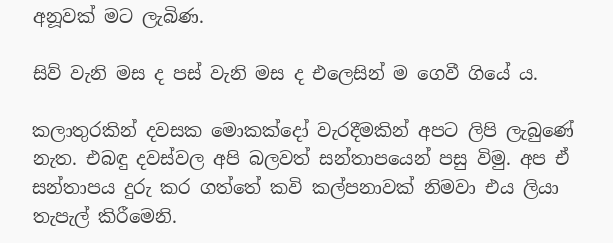අනූවක් මට ලැබිණ.

සිව් වැනි මස ද පස් වැනි මස ද එලෙසින් ම ගෙවී ගියේ ය.

කලාතුරකින් දවසක මොකක්දෝ වැරදීමකින් අපට ලිපි ලැබුණේ නැත. එබඳු දවස්වල අපි බලවත් සන්තාපයෙන් පසු විමු. අප ඒ සන්තාපය දුරු කර ගත්තේ කවි කල්පනාවක් නිමවා එය ලියා තැපැල් කිරීමෙනි.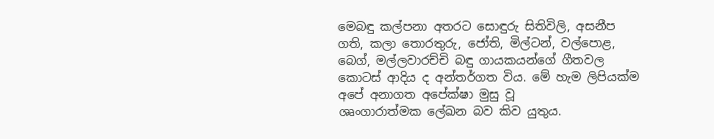මෙබඳු කල්පනා අතරට සොඳුරු සිතිවිලි, අසනීප ගති, කලා තොරතුරු, ජෝති, මිල්ටන්, වල්පොළ, බෙග්, මල්ලවාරච්චි බඳු ගායකයන්ගේ ගීතවල කොටස් ආදිය ද අන්තර්ගත විය. මේ හැම ලිපියක්ම අපේ අනාගත අපේක්ෂා මුසු වූ ශෘංගාරාත්මක ‍ලේඛන බව කිව යුතුය.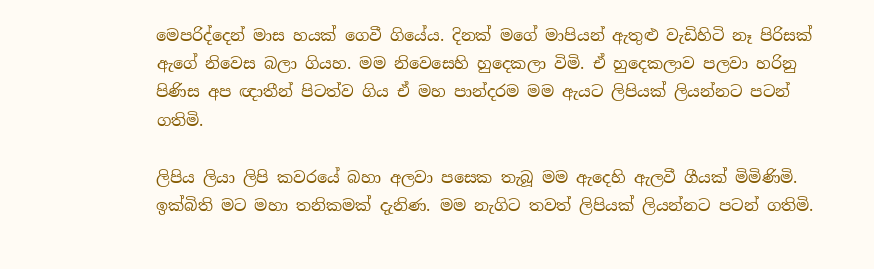මෙපරිද්දෙන් මාස හයක් ගෙවී ගියේය. දිනක් මගේ මාපියන් ඇතුළු වැඩිහිටි නෑ පිරිසක් ඇගේ නිවෙස බලා ගියහ. මම නිවෙසෙහි හුදෙකලා විමි. ඒ හුදෙකලාව පලවා හරිනු පිණිස අප ඥාතීන් පිටත්ව ගිය ඒ මහ පාන්දරම මම ඇයට ලිපියක් ලියන්නට පටන් ගතිමි.

ලිපිය ලියා ලිපි කවරයේ බහා අලවා පසෙක තැබූ මම ඇදෙහි ඇලවී ගීයක් මිමිණිමි. ඉක්බිති මට මහා තනිකමක් දැනිණ. මම නැගිට තවත් ලිපියක් ලියන්නට පටන් ගතිමි.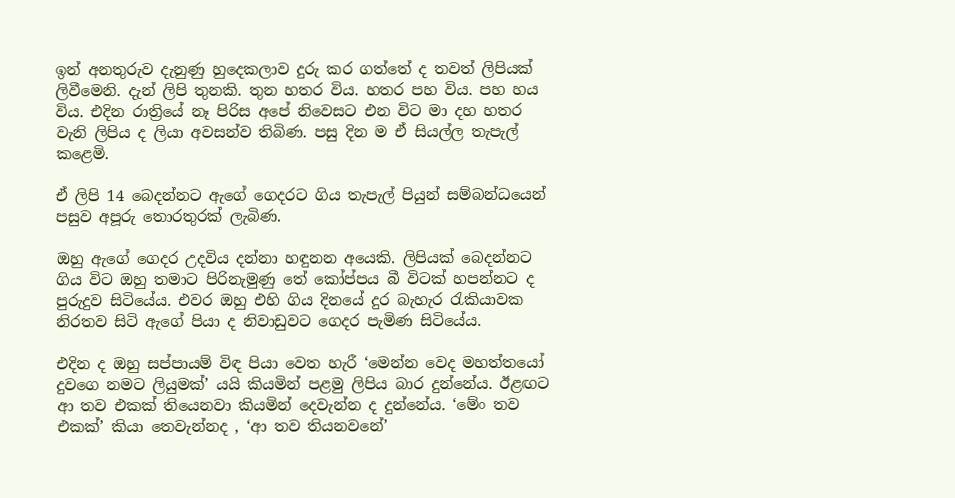ඉන් අනතුරුව දැනුණු හුදෙකලාව දුරු කර ගත්තේ ද තවත් ලිපියක් ලිවීමෙනි. දැන් ලිපි තුනකි. තුන හතර විය. හතර පහ විය. පහ හය විය. එදින රාත්‍රියේ නෑ පිරිස අපේ නිවෙසට එන විට මා දහ හතර වැනි ලිපිය ද ලියා අවසන්ව තිබිණ. පසු දින ම ඒ සියල්ල තැපැල් කළෙමි.

ඒ ලිපි 14 බෙදන්නට ඇගේ ගෙදරට ගිය තැපැල් පියුන් සම්බන්ධයෙන් පසුව අපූරු තොරතුරක් ලැබිණ.

ඔහු ඇගේ ගෙදර උදවිය දන්නා හඳුනන අයෙකි. ලිපියක් බෙදන්නට ගිය විට ඔහු තමාට පිරිනැමුණු තේ කෝප්පය බී විටක් හපන්නට ද පුරුදුව සිටියේය. එවර ඔහු එහි ගිය දිනයේ දුර බැහැර රැකියාවක නිරතව සිටි ඇගේ පියා ද නිවාඩුවට ගෙදර පැමිණ සිටියේය.

එදින ද ඔහු සප්පායම් විඳ පියා වෙත හැරී ‘මෙන්න වෙද මහත්තයෝ දුවගෙ නමට ලියුමක්’ යයි කියමින් පළමු ලිපිය බාර දුන්නේය. ඊළඟට ආ තව එකක් තියෙනවා කියමින් දෙවැන්න ද දුන්නේය. ‘මේං තව එකක්’ කියා තෙවැන්නද , ‘ආ තව තියනවනේ’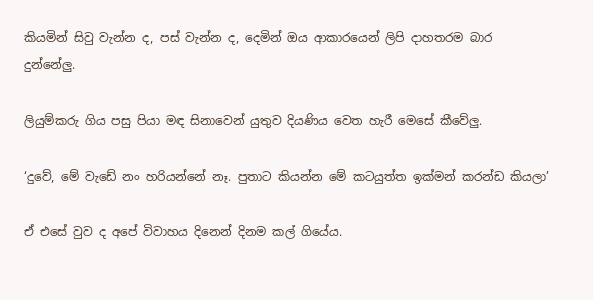කියමින් සිවු වැන්න ද, පස් වැන්න ද, දෙමින් ඔය ආකාරයෙන් ලිපි දාහතරම බාර දුන්නේලු.

ලියුම්කරු ගිය පසු පියා මඳ සිනාවෙන් යුතුව දියණිය වෙත හැරී මෙසේ කීවේලු.

‘දුවේ, මේ වැඩේ නං හරියන්නේ නෑ. පුතාට කියන්න මේ කටයුත්ත ඉක්මන් කරන්ඩ කියලා’

ඒ එසේ වුව ද අපේ විවාහය දිනෙන් දිනම කල් ගියේය.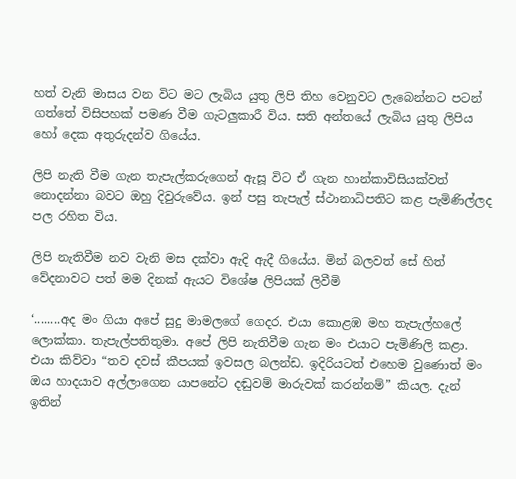හත් වැනි මාසය වන විට මට ලැබිය යුතු ලිපි තිහ වෙනුවට ලැබෙන්නට පටන් ගත්තේ විසිපහක් පමණ වීම ගැටලුකාරී විය. සති අන්තයේ ලැබිය යුතු ලිපිය හෝ දෙක අතුරුදන්ව ගියේය.

ලිපි නැති වීම ගැන තැපැල්කරුගෙන් ඇසූ විට ඒ ගැන හාන්කාවිසියක්වත් නොදන්නා බවට ඔහු දිවුරුවේය. ඉන් පසු තැපැල් ස්ථානාධිපතිට කළ පැමිණිල්ලද පල රහිත විය.

ලිපි නැතිවීම නව වැනි මස දක්වා ඇදි ඇදී ගියේය. මින් බලවත් සේ හිත් වේදනාවට පත් මම දිනක් ඇයට විශේෂ ලිපියක් ලිවීමි

‘........අද මං ගියා අපේ සුදු මාමලගේ ගෙදර. එයා කොළඹ මහ තැපැල්හලේ ලොක්කා. තැපැල්පතිතුමා. අපේ ලිපි නැතිවීම ගැන මං එයාට පැමිණිලි කළා. එයා කිව්වා “තව දවස් කීපයක් ඉවසල බලන්ඩ. ඉදිරියටත් එහෙම වු‍ණොත් මං ඔය හාදයාව අල්ලාගෙන යාපනේට දඬුවම් මාරුවක් කරන්නම්” කියල. දැන් ඉතින්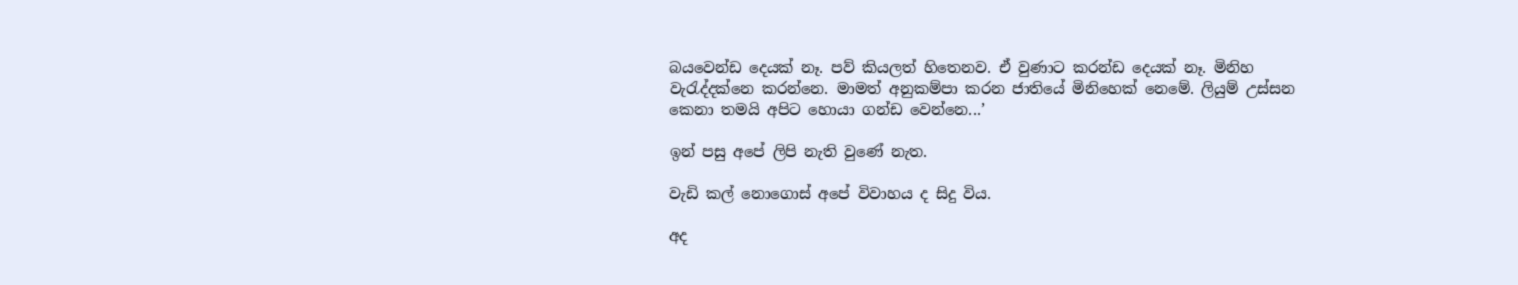බයවෙන්ඩ දෙයක් නෑ. පව් කියලත් හිතෙනව. ඒ වුණාට කරන්ඩ දෙයක් නෑ. මිනිහ වැරැද්දක්නෙ කරන්නෙ. මාමත් අනුකම්පා කරන ජාතියේ මිනිහෙක් නෙමේ. ලියුම් උස්සන කෙනා තමයි අපිට හොයා ගන්ඩ වෙන්නෙ...’

ඉන් පසු අපේ ලිපි නැති වුණේ නැත.

වැඩි කල් නොගොස් අපේ විවාහය ද සිදු විය.

අද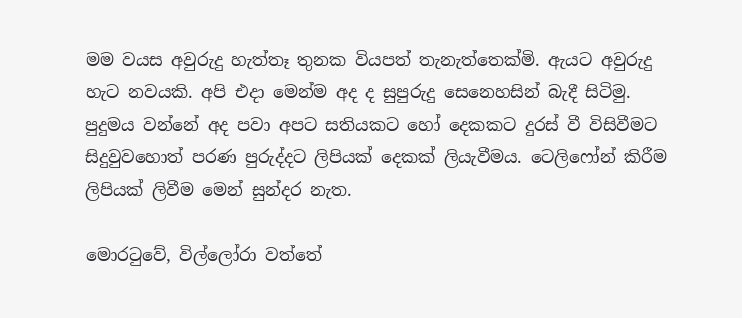මම වයස අවුරුදු හැත්තෑ තුනක වියපත් තැනැත්තෙක්මි. ඇයට අවුරුදු හැට නවයකි. අපි එදා මෙන්ම අද ද සුපුරුදු සෙනෙහසින් බැදී සිටිමු. පුදුමය වන්නේ අද පවා අපට සතියකට හෝ දෙකකට දුරස් වී විසිවීමට සිදුවුවහොත් පරණ පුරුද්දට ලිපියක් දෙකක් ලියැවීමය. ටෙලිෆෝන් කිරීම ලිපියක් ලිවීම මෙන් සුන්දර නැත.

මොරටුවේ, විල්ලෝරා‍ වත්තේ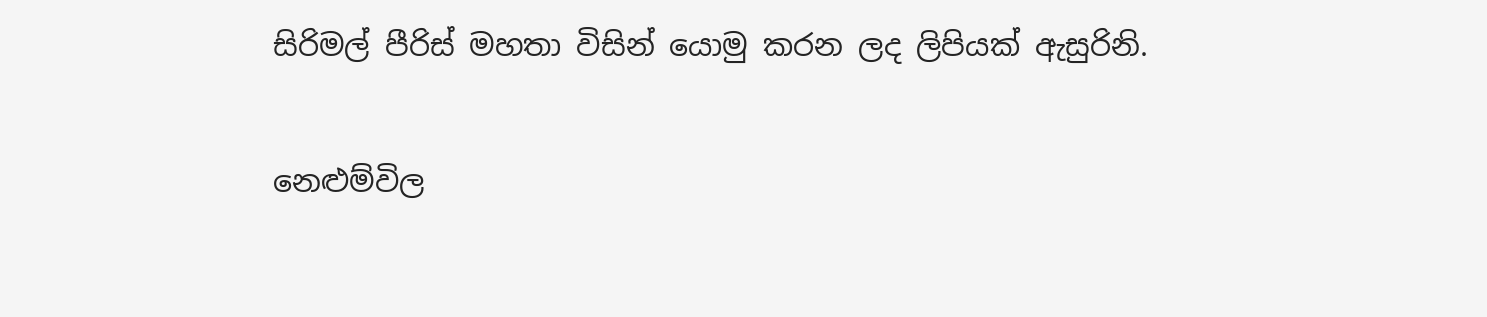සිරිමල් පීරිස් මහතා විසින් යොමු කරන ලද ලිපියක් ඇසුරිනි.

නෙළුම්විල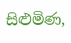සිළුමිණ,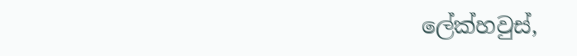ලේක්හවුස්,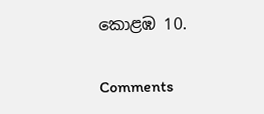කොළඹ 10.

Comments